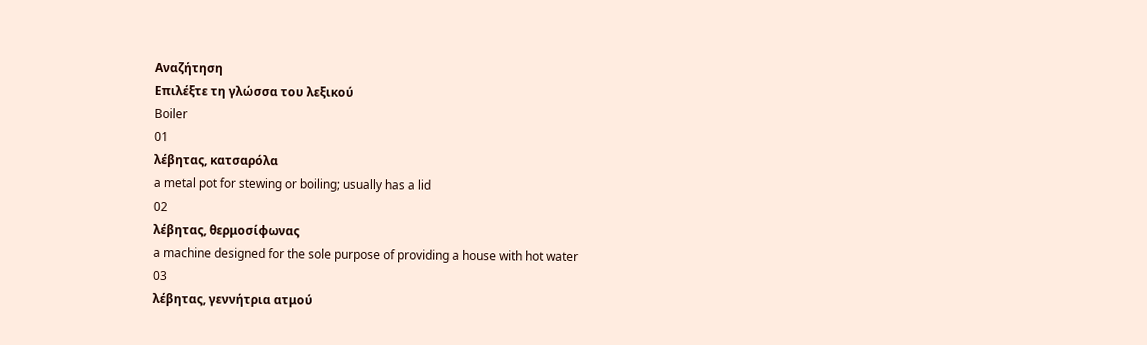Αναζήτηση
Επιλέξτε τη γλώσσα του λεξικού
Boiler
01
λέβητας, κατσαρόλα
a metal pot for stewing or boiling; usually has a lid
02
λέβητας, θερμοσίφωνας
a machine designed for the sole purpose of providing a house with hot water
03
λέβητας, γεννήτρια ατμού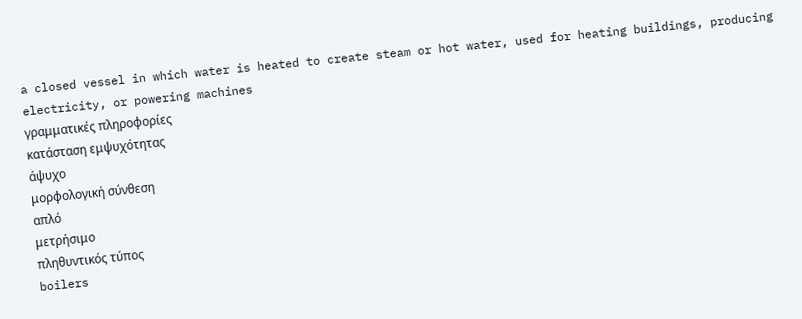a closed vessel in which water is heated to create steam or hot water, used for heating buildings, producing electricity, or powering machines
γραμματικές πληροφορίες
κατάσταση εμψυχότητας
άψυχο
μορφολογική σύνθεση
απλό
μετρήσιμο
πληθυντικός τύπος
boilers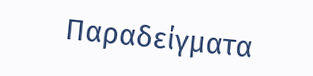Παραδείγματα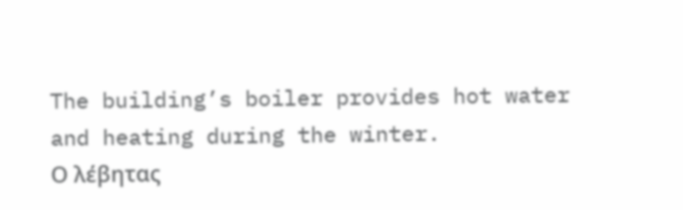The building’s boiler provides hot water and heating during the winter.
Ο λέβητας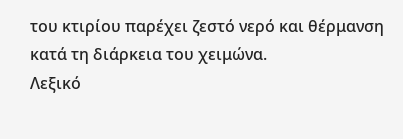του κτιρίου παρέχει ζεστό νερό και θέρμανση κατά τη διάρκεια του χειμώνα.
Λεξικό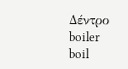Δέντρο
boiler
boil